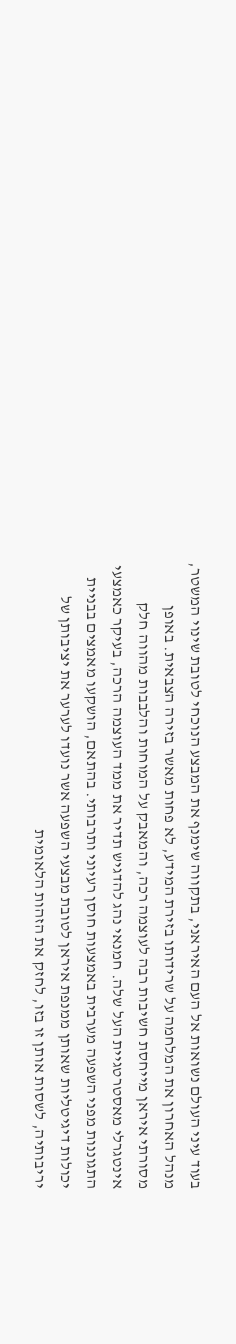בעוד עיני העולם נשואות אל העם האיראני, בתקווה שימנף את המבצע הנוכחי לטובת שינוי המשטר, מנהל האחרון את המלחמה על שרידותו בזירת המידע, לא פחות מאשר בזירה הצבאית. באופן מסורתי איראן מייחסת חשיבות רבה לעוצמה רכה, והמאבק על המוחות והלבבות מהווה חלק אינטגרלי מאסטרטגיית העל שלה. חמנאי נהג להדגיש תדיר את ממד העוצמה הרכה, בעיקר כאמצעי התגוננות מפני השפעה מערבית באמצעות חוסן רעיוני ותרבותי. בהתאם, הושקעו מאמצים בבניית יכולות דיגיטליות שאותן ממנפת איראן לטובת מבצעי השפעה אשר נועדו לערער את יציבותן של יריבותיה, לשסות אותן זו בזו, לחזק את הזהות הלאומית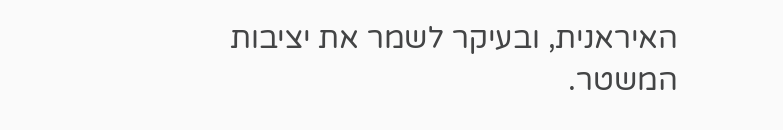האיראנית, ובעיקר לשמר את יציבות המשטר.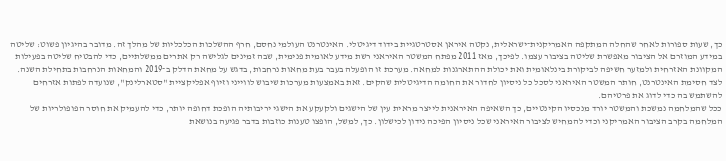כך, שעות ספורות לאחר שהחלה המתקפה האמריקנית־ישראלית, נקטה איראן אסטרטגיית בידוד דיגיטלי. האינטרנט העולמי נחסם, חרף ההשלכות הכלכליות של מהלך זה. מדובר בהיגיון פשוט: שליטה במידע המוזרם אל הציבור מאפשרת שליטה בציבור עצמו. לפיכך, מאז 2011 מפתח המשטר האיראני רשת מידע לאומית פנימית, שבה זמינים לגלישה רק אתרים ממשלתיים, כדי להבטיח שליטה בפעילות המקוונת האזרחית ולמזער חשיפה לביקורת בינלאומית ואת יכולת ההתארגנות למחאה. מערכת זו הופעלה בעבר בעת מחאות נרחבות, בדגש על מחאת הדלק ב־2019 והמחאות הנרחבות בתחילת השנה. לצד חסימת האינטרנט, חותר המשטר האיראני לסכל כל ניסיון לחדור את החומה הדיגיטלית שהקים. זאת באמצעות מערכות שיבוש לווייני וזיוף אפליקציית "סטארלינק", שנועדה לפתות אזרחים להשתמש בה כדי לדוג את פרטיהם.
ככל שהמלחמה נמשכת והמשטר יורד מנכסיו הקינטיים, כך השאיפה האיראנית לייצר מראית עין של הישגים ולקעקע את הישגי יריבותיה הופכת דחופה יותר, כדי להעמיק את חוסר הפופולריות של המלחמה בקרב הציבור האמריקני וכדי להמחיש לציבור האיראני שכל ניסיון הפיכה נידון לכישלון. כך, למשל, הופצו טענות כוזבות בדבר פגיעה בנושאת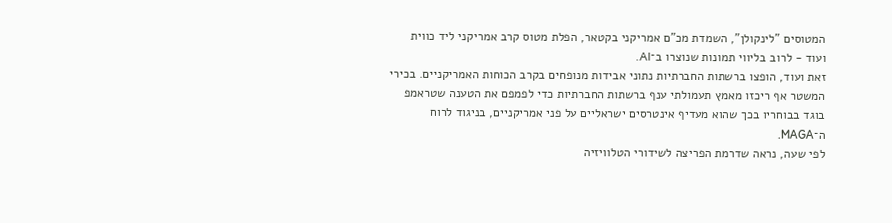המטוסים "לינקולן", השמדת מכ"ם אמריקני בקטאר, הפלת מטוס קרב אמריקני ליד כווית ועוד - לרוב בליווי תמונות שנוצרו ב־AI.
זאת ועוד, הופצו ברשתות החברתיות נתוני אבידות מנופחים בקרב הכוחות האמריקניים. בכירי המשטר אף ריכזו מאמץ תעמולתי ענף ברשתות החברתיות כדי לפמפם את הטענה שטראמפ בוגד בבוחריו בכך שהוא מעדיף אינטרסים ישראליים על פני אמריקניים, בניגוד לרוח ה־MAGA.
לפי שעה, נראה שדרמת הפריצה לשידורי הטלוויזיה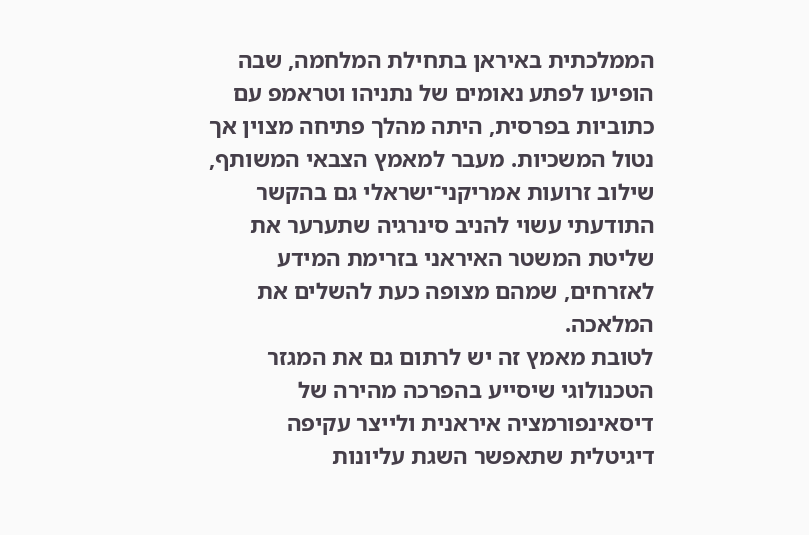הממלכתית באיראן בתחילת המלחמה, שבה הופיעו לפתע נאומים של נתניהו וטראמפ עם כתוביות בפרסית, היתה מהלך פתיחה מצוין אך נטול המשכיות. מעבר למאמץ הצבאי המשותף, שילוב זרועות אמריקני־ישראלי גם בהקשר התודעתי עשוי להניב סינרגיה שתערער את שליטת המשטר האיראני בזרימת המידע לאזרחים, שמהם מצופה כעת להשלים את המלאכה.
לטובת מאמץ זה יש לרתום גם את המגזר הטכנולוגי שיסייע בהפרכה מהירה של דיסאינפורמציה איראנית ולייצר עקיפה דיגיטלית שתאפשר השגת עליונות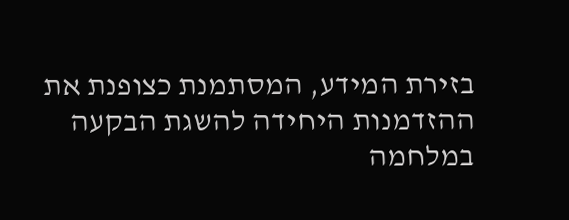בזירת המידע, המסתמנת כצופנת את ההזדמנות היחידה להשגת הבקעה במלחמה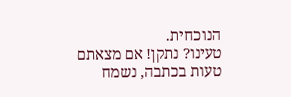הנוכחית.
טעינו? נתקן! אם מצאתם טעות בכתבה, נשמח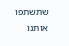שתשתפו אותנו